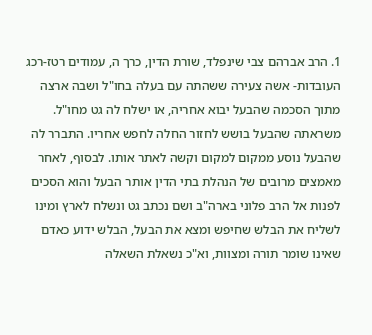1. הרב אברהם צבי שינפלד, שורת הדין, כרך ה, עמודים רטז-רכג
העובדות- אשה צעירה ששהתה עם בעלה בחו"ל ושבה ארצה מתוך הסכמה שהבעל יבוא אחריה, או ישלח לה גט מחו"ל. משראתה שהבעל בושש לחזור החלה לחפש אחריו. התברר לה שהבעל נוסע ממקום למקום וקשה לאתר אותו. לבסוף, לאחר מאמצים מרובים של הנהלת בתי הדין אותר הבעל והוא הסכים לפנות אל הרב פלוני בארה"ב ושם נכתב גט ונשלח לארץ ומינו לשליח את הבלש שחיפש ומצא את הבעל, הבלש ידוע כאדם שאינו שומר תורה ומצוות, וא"כ נשאלת השאלה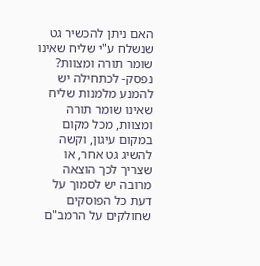האם ניתן להכשיר גט שנשלח ע"י שליח שאינו שומר תורה ומצוות?
נפסק- לכתחילה יש להמנע מלמנות שליח שאינו שומר תורה ומצוות, מכל מקום במקום עיגון, וקשה להשיג גט אחר, או שצריך לכך הוצאה מרובה יש לסמוך על דעת כל הפוסקים שחולקים על הרמב"ם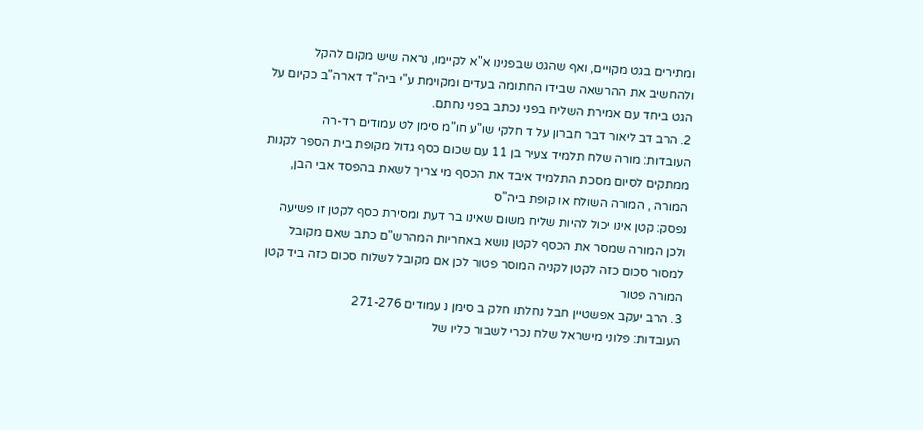ומתירים בגט מקויים, ואף שהגט שבפנינו א"א לקיימו, נראה שיש מקום להקל ולהחשיב את ההרשאה שבידו החתומה בעדים ומקוימת ע"י ביה"ד דארה"ב כקיום על הגט ביחד עם אמירת השליח בפני נכתב בפני נחתם.
2. הרב דב ליאור דבר חברון על ד חלקי שו"ע חו"מ סימן לט עמודים רד-רה
העובדות: מורה שלח תלמיד צעיר בן 11 עם שכום כסף גדול מקופת בית הספר לקנות ממתקים לסיום מסכת התלמיד איבד את הכסף מי צריך לשאת בהפסד אבי הבן, המורה , המורה השולח או קופת ביה"ס
נפסק: קטן אינו יכול להיות שליח משום שאינו בר דעת ומסירת כסף לקטן זו פשיעה ולכן המורה שמסר את הכסף לקטן נושא באחריות המהרש"ם כתב שאם מקובל למסור סכום כזה לקטן לקניה המוסר פטור לכן אם מקובל לשלוח סכום כזה ביד קטן המורה פטור
3. הרב יעקב אפשטיין חבל נחלתו חלק ב סימן נ עמודים 271-276
העובדות: פלוני מישראל שלח נכרי לשבור כליו של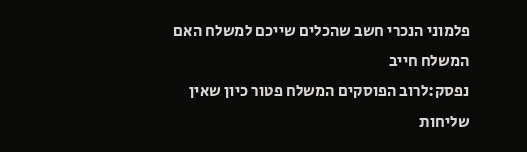פלמוני הנכרי חשב שהכלים שייכם למשלח האם המשלח חייב
נפסק:לרוב הפוסקים המשלח פטור כיון שאין שליחות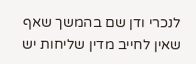לנכרי ודן שם בהמשך שאף שאין לחייב מדין שליחות יש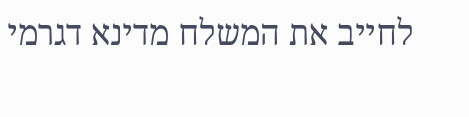לחייב את המשלח מדינא דגרמי